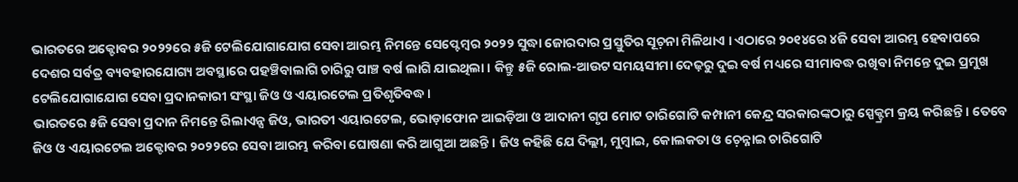ଭାରତରେ ଅକ୍ଟୋବର ୨୦୨୨ରେ ୫ଜି ଟେଲିଯୋଗାଯୋଗ ସେବା ଆରମ୍ଭ ନିମନ୍ତେ ସେପ୍ଟେମ୍ୱର ୨୦୨୨ ସୁଦ୍ଧା ଜୋରଦାର ପ୍ରସ୍ତୁତିର ସୂଚ଼ନା ମିଳିଥାଏ । ଏଠାରେ ୨୦୧୪ରେ ୪ଜି ସେବା ଆରମ୍ଭ ହେବାପରେ ଦେଶର ସର୍ବତ୍ର ବ୍ୟବହାରଯୋଗ୍ୟ ଅବସ୍ଥାରେ ପହଞ୍ଚିବାଲାଗି ଚାରିରୁ ପାଞ୍ଚ ବର୍ଷ ଲାଗି ଯାଇଥିଲା । କିନ୍ତୁ ୫ଜି ରୋଲ-ଆଉଟ ସମୟସୀମା ଦେଢ଼ରୁ ଦୁଇ ବର୍ଷ ମଧ୍ୟରେ ସୀମାବଦ୍ଧ ରଖିବା ନିମନ୍ତେ ଦୁଇ ପ୍ରମୁଖ ଟେଲିଯୋଗାଯୋଗ ସେବା ପ୍ରଦାନକାରୀ ସଂସ୍ଥା ଜିଓ ଓ ଏୟାରଟେଲ ପ୍ରତିଶୃତିବଦ୍ଧ ।
ଭାରତରେ ୫ଜି ସେବା ପ୍ରଦାନ ନିମନ୍ତେ ରିଲାଏନ୍ସ ଜିଓ, ଭାରତୀ ଏୟାରଟେଲ, ଭୋଡ଼ାଫୋନ ଆଇଡ଼ିଆ ଓ ଆଦାନୀ ଗୃପ ମୋଟ ଚାରିଗୋଟି କମ୍ପାନୀ କେନ୍ଦ୍ର ସରକାରଙ୍କଠାରୁ ସ୍ପେକ୍ଟ୍ରମ କ୍ରୟ କରିଛନ୍ତି । ତେବେ ଜିଓ ଓ ଏୟାରଟେଲ ଅକ୍ଟୋବର ୨୦୨୨ରେ ସେବା ଆରମ୍ଭ କରିବା ଘୋଷଣା କରି ଆଗୁଆ ଅଛନ୍ତି । ଜିଓ କହିଛି ଯେ ଦିଲ୍ଲୀ, ମୁମ୍ୱାଇ, କୋଲକତା ଓ ଚ଼େନ୍ନାଇ ଚାରିଗୋଟି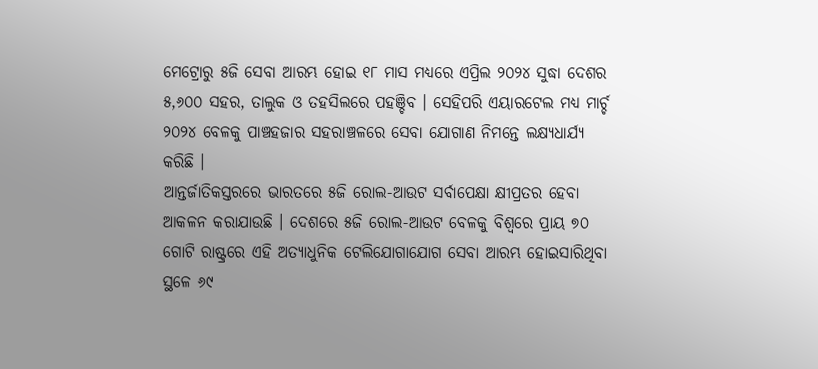ମେଟ୍ରୋରୁ ୫ଜି ସେବା ଆରମ୍ଭ ହୋଇ ୧୮ ମାସ ମଧ୍ୟରେ ଏପ୍ରିଲ ୨୦୨୪ ସୁଦ୍ଧା ଦେଶର ୫,୬୦୦ ସହର, ତାଲୁକ ଓ ତହସିଲରେ ପହଞ୍ଚିବ । ସେହିପରି ଏୟାରଟେଲ ମଧ୍ୟ ମାର୍ଚ୍ଚ ୨୦୨୪ ବେଳକୁ ପାଞ୍ଚହଜାର ସହରାଞ୍ଚଳରେ ସେବା ଯୋଗାଣ ନିମନ୍ତେ ଲକ୍ଷ୍ୟଧାର୍ଯ୍ୟ କରିଛି ।
ଆନ୍ତର୍ଜାତିକସ୍ତରରେ ଭାରତରେ ୫ଜି ରୋଲ-ଆଉଟ ସର୍ବାପେକ୍ଷା କ୍ଷୀପ୍ରତର ହେବା ଆକଳନ କରାଯାଉଛି । ଦେଶରେ ୫ଜି ରୋଲ-ଆଉଟ ବେଳକୁ ବିଶ୍ୱରେ ପ୍ରାୟ ୭୦ ଗୋଟି ରାଷ୍ଟ୍ରରେ ଏହି ଅତ୍ୟାଧୁନିକ ଟେଲିଯୋଗାଯୋଗ ସେବା ଆରମ୍ଭ ହୋଇସାରିଥିବା ସ୍ଥଳେ ୬୯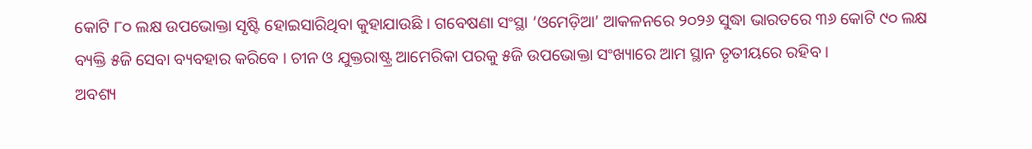କୋଟି ୮୦ ଲକ୍ଷ ଉପଭୋକ୍ତା ସୃଷ୍ଟି ହୋଇସାରିଥିବା କୁହାଯାଉଛି । ଗବେଷଣା ସଂସ୍ଥା ‘ଓମେଡ଼ିଆ’ ଆକଳନରେ ୨୦୨୬ ସୁଦ୍ଧା ଭାରତରେ ୩୬ କୋଟି ୯୦ ଲକ୍ଷ ବ୍ୟକ୍ତି ୫ଜି ସେବା ବ୍ୟବହାର କରିବେ । ଚୀନ ଓ ଯୁକ୍ତରାଷ୍ଟ୍ର ଆମେରିକା ପରକୁ ୫ଜି ଉପଭୋକ୍ତା ସଂଖ୍ୟାରେ ଆମ ସ୍ଥାନ ତୃତୀୟରେ ରହିବ ।
ଅବଶ୍ୟ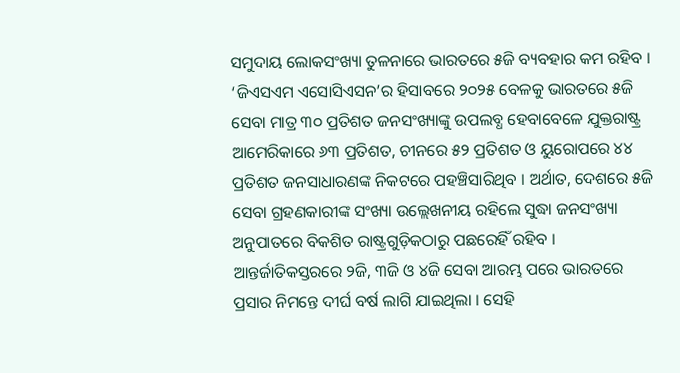ସମୁଦାୟ ଲୋକସଂଖ୍ୟା ତୁଳନାରେ ଭାରତରେ ୫ଜି ବ୍ୟବହାର କମ ରହିବ । ‘ଜିଏସଏମ ଏସୋସିଏସନ’ର ହିସାବରେ ୨୦୨୫ ବେଳକୁ ଭାରତରେ ୫ଜି ସେବା ମାତ୍ର ୩୦ ପ୍ରତିଶତ ଜନସଂଖ୍ୟାଙ୍କୁ ଉପଲବ୍ଧ ହେବାବେଳେ ଯୁକ୍ତରାଷ୍ଟ୍ର ଆମେରିକାରେ ୬୩ ପ୍ରତିଶତ, ଚୀନରେ ୫୨ ପ୍ରତିଶତ ଓ ୟୁରୋପରେ ୪୪ ପ୍ରତିଶତ ଜନସାଧାରଣଙ୍କ ନିକଟରେ ପହଞ୍ଚିସାରିଥିବ । ଅର୍ଥାତ, ଦେଶରେ ୫ଜି ସେବା ଗ୍ରହଣକାରୀଙ୍କ ସଂଖ୍ୟା ଉଲ୍ଲେଖନୀୟ ରହିଲେ ସୁଦ୍ଧା ଜନସଂଖ୍ୟା ଅନୁପାତରେ ବିକଶିତ ରାଷ୍ଟ୍ରଗୁଡ଼ିକଠାରୁ ପଛରେହିଁ ରହିବ ।
ଆନ୍ତର୍ଜାତିକସ୍ତରରେ ୨ଜି, ୩ଜି ଓ ୪ଜି ସେବା ଆରମ୍ଭ ପରେ ଭାରତରେ ପ୍ରସାର ନିମନ୍ତେ ଦୀର୍ଘ ବର୍ଷ ଲାଗି ଯାଇଥିଲା । ସେହି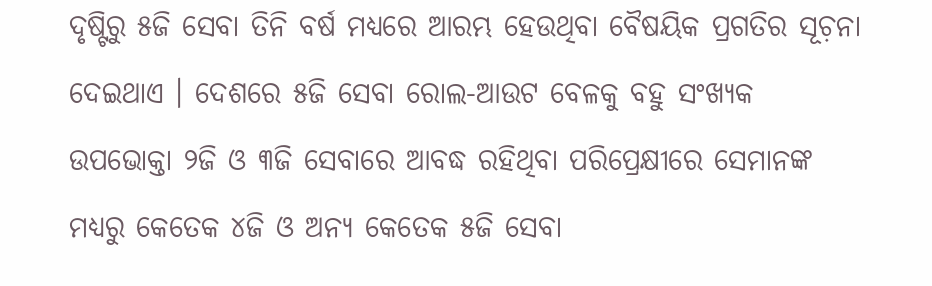ଦୃଷ୍ଟିରୁ ୫ଜି ସେବା ତିନି ବର୍ଷ ମଧ୍ୟରେ ଆରମ୍ଭ ହେଉଥିବା ବୈଷୟିକ ପ୍ରଗତିର ସୂଚ଼ନା ଦେଇଥାଏ । ଦେଶରେ ୫ଜି ସେବା ରୋଲ-ଆଉଟ ବେଳକୁ ବହୁ ସଂଖ୍ୟକ ଉପଭୋକ୍ତା ୨ଜି ଓ ୩ଜି ସେବାରେ ଆବଦ୍ଧ ରହିଥିବା ପରିପ୍ରେକ୍ଷୀରେ ସେମାନଙ୍କ ମଧ୍ୟରୁ କେତେକ ୪ଜି ଓ ଅନ୍ୟ କେତେକ ୫ଜି ସେବା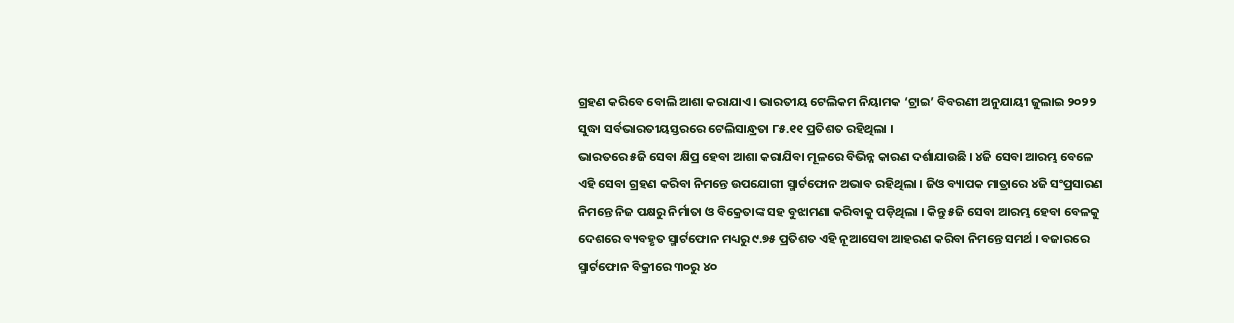ଗ୍ରହଣ କରିବେ ବୋଲି ଆଶା କରାଯାଏ । ଭାରତୀୟ ଟେଲିକମ ନିୟାମକ ‘ଟ୍ରାଇ’ ବିବରଣୀ ଅନୁଯାୟୀ ଜୁଲାଇ ୨୦୨୨ ସୁଦ୍ଧା ସର୍ବଭାରତୀୟସ୍ତରରେ ଟେଲିସାନ୍ଧ୍ରତା ୮୫.୧୧ ପ୍ରତିଶତ ରହିଥିଲା ।
ଭାରତରେ ୫ଜି ସେବା କ୍ଷିପ୍ର ହେବା ଆଶା କରାଯିବା ମୂଳରେ ବିଭିନ୍ନ କାରଣ ଦର୍ଶାଯାଉଛି । ୪ଜି ସେବା ଆରମ୍ଭ ବେଳେ ଏହି ସେବା ଗ୍ରହଣ କରିବା ନିମନ୍ତେ ଉପଯୋଗୀ ସ୍ମାର୍ଟଫୋନ ଅଭାବ ରହିଥିଲା । ଜିଓ ବ୍ୟାପକ ମାତ୍ରାରେ ୪ଜି ସଂପ୍ରସାରଣ ନିମନ୍ତେ ନିଜ ପକ୍ଷରୁ ନିର୍ମାତା ଓ ବିକ୍ରେତାଙ୍କ ସହ ବୁଝାମଣା କରିବାକୁ ପଡ଼ିଥିଲା । କିନ୍ତୁ ୫ଜି ସେବା ଆରମ୍ଭ ହେବା ବେଳକୁ ଦେଶରେ ବ୍ୟବହୃତ ସ୍ମାର୍ଟଫୋନ ମଧ୍ୟରୁ ୯.୭୫ ପ୍ରତିଶତ ଏହି ନୂଆସେବା ଆହରଣ କରିବା ନିମନ୍ତେ ସମର୍ଥ । ବଜାରରେ ସ୍ମାର୍ଟଫୋନ ବିକ୍ରୀରେ ୩୦ରୁ ୪୦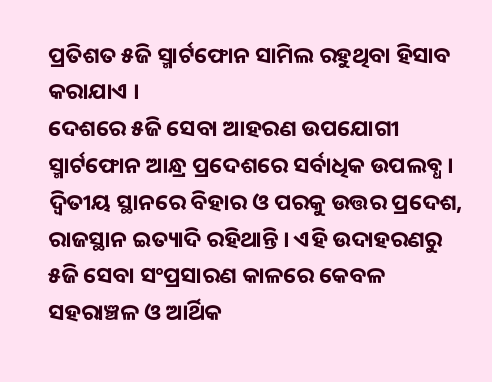ପ୍ରତିଶତ ୫ଜି ସ୍ମାର୍ଟଫୋନ ସାମିଲ ରହୁଥିବା ହିସାବ କରାଯାଏ ।
ଦେଶରେ ୫ଜି ସେବା ଆହରଣ ଉପଯୋଗୀ ସ୍ମାର୍ଟଫୋନ ଆନ୍ଧ୍ର ପ୍ରଦେଶରେ ସର୍ବାଧିକ ଉପଲବ୍ଧ । ଦ୍ୱିତୀୟ ସ୍ଥାନରେ ବିହାର ଓ ପରକୁ ଉତ୍ତର ପ୍ରଦେଶ, ରାଜସ୍ଥାନ ଇତ୍ୟାଦି ରହିଥାନ୍ତି । ଏହି ଉଦାହରଣରୁ ୫ଜି ସେବା ସଂପ୍ରସାରଣ କାଳରେ କେବଳ ସହରାଞ୍ଚଳ ଓ ଆର୍ଥିକ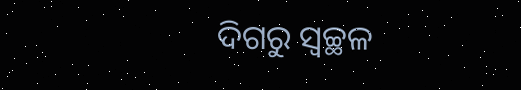ଦିଗରୁ ସ୍ୱଚ୍ଛଳ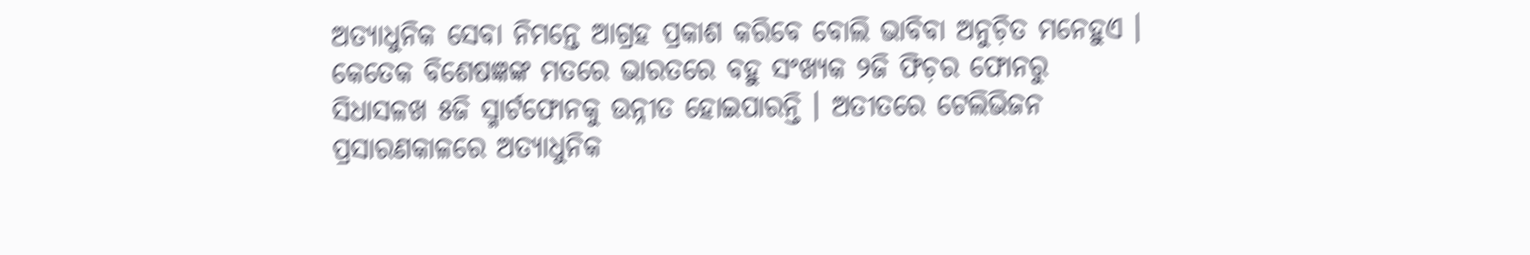ଅତ୍ୟାଧୁନିକ ସେବା ନିମନ୍ତେ ଆଗ୍ରହ ପ୍ରକାଶ କରିବେ ବୋଲି ଭାବିବା ଅନୁଚ଼ିତ ମନେହୁଏ । କେତେକ ବିଶେଷଜ୍ଞଙ୍କ ମତରେ ଭାରତରେ ବହୁ ସଂଖ୍ୟକ ୨ଜି ଫିଚ଼ର ଫୋନରୁ ସିଧାସଳଖ ୫ଜି ସ୍ମାର୍ଟଫୋନକୁ ଉନ୍ନୀତ ହୋଇପାରନ୍ତି । ଅତୀତରେ ଟେଲିଭିଜନ ପ୍ରସାରଣକାଳରେ ଅତ୍ୟାଧୁନିକ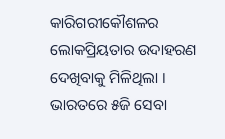କାରିଗରୀକୌଶଳର ଲୋକପ୍ରିୟତାର ଉଦାହରଣ ଦେଖିବାକୁ ମିଳିଥିଲା ।
ଭାରତରେ ୫ଜି ସେବା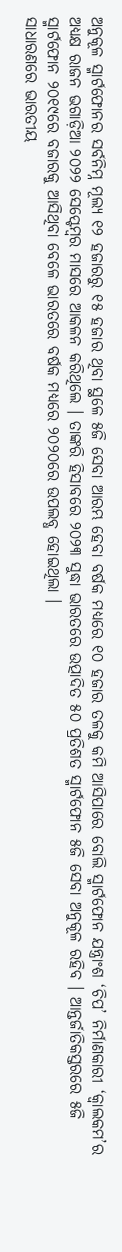ଅନୁକୂଳ ସ୍ମାର୍ଟଫୋନର ସର୍ବନିମ୍ନ ମୂଲ୍ୟ ୧୨ ହଜାରରୁ ୧୫ ହଜାର ଥିବା ସ୍ଥଳେ ୫ଜି ସେବା ଆରମ୍ଭ ହେବା ବର୍ଷକ ମଧ୍ୟରେ ୧୦ ହଜାର ତଳକୁ କମି ଆସିପାରେ ବୋଲି ସ୍ମାର୍ଟଫୋନ ଯନ୍ତ୍ରାଂଶ ‘ଚିପ’ ନିର୍ମାଣକାରୀ ‘କ୍ୱାଲକମ’ର ଅଧ୍ୟକ୍ଷ ରାଜନ ଭଗାଡ଼ିଆ ୨୦୨୨ ସେପ୍ଟେମ୍ୱର ମାସରେ ଆକଳନ କରିଥିଲେ । ତାଙ୍କରି ହିସାବରେ ୨୦୨୩ ସୁଦ୍ଧା ଭାରତରେ ଉତ୍ପାଦିତ ୫୦ ପ୍ରତିଶତ ସ୍ମାର୍ଟଫୋନ ୫ଜି ସେବା ଅନୁକୂଳ ରହିବ । ଆନ୍ତର୍ଜାତିକସ୍ତରରେ ୫ଜି ସ୍ମାର୍ଟଫୋନ ୨୦୧୯ରେ ବଜାରକୁ ଆସିଥିବା ବେଳେ ଭାରତରେ ବର୍ଷକ ମଧ୍ୟରେ ୨୦୨୦ରେ ଉପଲବ୍ଧ ହୋଇଥିଲା ।
ସାଧାରଣରେ ଭାରତୀୟ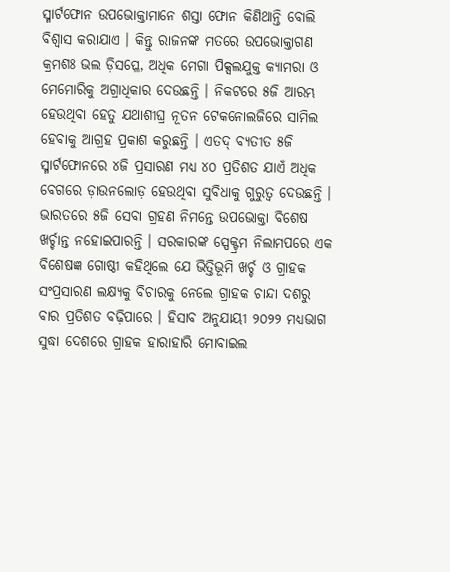ସ୍ମାର୍ଟଫୋନ ଉପଭୋକ୍ତାମାନେ ଶସ୍ତା ଫୋନ କିଣିଥାନ୍ତି ବୋଲି ବିଶ୍ୱାସ କରାଯାଏ । କିନ୍ତୁ ରାଜନଙ୍କ ମତରେ ଉପଭୋକ୍ତାଗଣ କ୍ରମଶଃ ଭଲ ଡ଼ିସପ୍ଳେ, ଅଧିକ ମେଗା ପିକ୍ସଲଯୁକ୍ତ କ୍ୟାମରା ଓ ମେମୋରିକୁ ଅଗ୍ରାଧିକାର ଦେଉଛନ୍ତି । ନିକଟରେ ୫ଜି ଆରମ୍ଭ ହେଉଥିବା ହେତୁ ଯଥାଶୀଘ୍ର ନୂତନ ଟେକନୋଲଜିରେ ସାମିଲ ହେବାକୁ ଆଗ୍ରହ ପ୍ରକାଶ କରୁଛନ୍ତି । ଏତଦ୍ ବ୍ୟତୀତ ୫ଜି ସ୍ମାର୍ଟଫୋନରେ ୪ଜି ପ୍ରସାରଣ ମଧ୍ୟ ୪୦ ପ୍ରତିଶତ ଯାଏଁ ଅଧିକ ବେଗରେ ଡ଼ାଉନଲୋଡ଼ ହେଉଥିବା ସୁବିଧାକୁ ଗୁରୁତ୍ୱ ଦେଉଛନ୍ତି ।
ଭାରତରେ ୫ଜି ସେବା ଗ୍ରହଣ ନିମନ୍ତେ ଉପଭୋକ୍ତା ବିଶେଷ ଖର୍ଚ୍ଚାନ୍ତ ନହୋଇପାରନ୍ତି । ସରକାରଙ୍କ ସ୍ପେକ୍ଟ୍ରମ ନିଲାମପରେ ଏକ ବିଶେଷଜ୍ଞ ଗୋଷ୍ଠୀ କହିଥିଲେ ଯେ ଭିତ୍ତିଭୂମି ଖର୍ଚ୍ଚ ଓ ଗ୍ରାହକ ସଂପ୍ରସାରଣ ଲକ୍ଷ୍ୟକୁ ବିଚାରକୁ ନେଲେ ଗ୍ରାହକ ଚାନ୍ଦା ଦଶରୁ ବାର ପ୍ରତିଶତ ବଢ଼ିପାରେ । ହିସାବ ଅନୁଯାୟୀ ୨୦୨୨ ମଧ୍ୟଭାଗ ସୁଦ୍ଧା ଦେଶରେ ଗ୍ରାହକ ହାରାହାରି ମୋବାଇଲ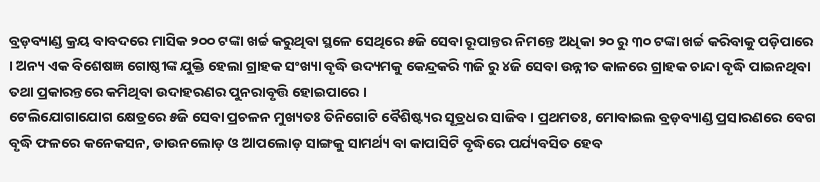ବ୍ରଡ଼ବ୍ୟାଣ୍ଡ କ୍ରୟ ବାବଦରେ ମାସିକ ୨୦୦ ଟଙ୍କା ଖର୍ଚ୍ଚ କରୁଥିବା ସ୍ଥଳେ ସେଥିରେ ୫ଜି ସେବା ରୂପାନ୍ତର ନିମନ୍ତେ ଅଧିକା ୨୦ ରୁ ୩୦ ଟଙ୍କା ଖର୍ଚ୍ଚ କରିବାକୁ ପଡ଼ିପାରେ । ଅନ୍ୟ ଏକ ବିଶେଷଜ୍ଞ ଗୋଷ୍ଠୀଙ୍କ ଯୁକ୍ତି ହେଲା ଗ୍ରାହକ ସଂଖ୍ୟା ବୃଦ୍ଧି ଉଦ୍ୟମକୁ କେନ୍ଦ୍ରକରି ୩ଜି ରୁ ୪ଜି ସେବା ଉନ୍ନୀତ କାଳରେ ଗ୍ରାହକ ଚାନ୍ଦା ବୃଦ୍ଧି ପାଇନଥିବା ତଥା ପ୍ରକାରନ୍ତରେ କମିଥିବା ଉଦାହରଣର ପୁନରାବୃତ୍ତି ହୋଇପାରେ ।
ଟେଲିଯୋଗାଯୋଗ କ୍ଷେତ୍ରରେ ୫ଜି ସେବା ପ୍ରଚଳନ ମୁଖ୍ୟତଃ ତିନିଗୋଟି ବୈଶିଷ୍ଟ୍ୟର ସୂତ୍ରଧର ସାଜିବ । ପ୍ରଥମତଃ, ମୋବାଇଲ ବ୍ରଡ଼ବ୍ୟାଣ୍ଡ ପ୍ରସାରଣରେ ବେଗ ବୃଦ୍ଧି ଫଳରେ କନେକସନ, ଡାଉନଲୋଡ଼ ଓ ଆପଲୋଡ଼ ସାଙ୍ଗକୁ ସାମର୍ଥ୍ୟ ବା କାପାସିଟି ବୃଦ୍ଧିରେ ପର୍ଯ୍ୟବସିତ ହେବ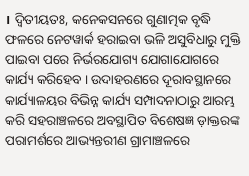। ଦ୍ୱିତୀୟତଃ, କନେକସନରେ ଗୁଣାତ୍ମକ ବୃଦ୍ଧି ଫଳରେ ନେଟୱାର୍କ ହରାଇବା ଭଳି ଅସୁବିଧାରୁ ମୁକ୍ତି ପାଇବା ପରେ ନିର୍ଭରଯୋଗ୍ୟ ଯୋଗାଯୋଗରେ କାର୍ଯ୍ୟ କରିହେବ । ଉଦାହରଣରେ ଦୂରାବସ୍ଥାନରେ କାର୍ଯ୍ୟାଳୟର ବିଭିନ୍ନ କାର୍ଯ୍ୟ ସମ୍ପାଦନାଠାରୁ ଆରମ୍ଭ କରି ସହରାଞ୍ଚଳରେ ଅବସ୍ଥାପିତ ବିଶେଷଜ୍ଞ ଡ଼ାକ୍ତରଙ୍କ ପରାମର୍ଶରେ ଆଭ୍ୟନ୍ତରୀଣ ଗ୍ରାମାଞ୍ଚଳରେ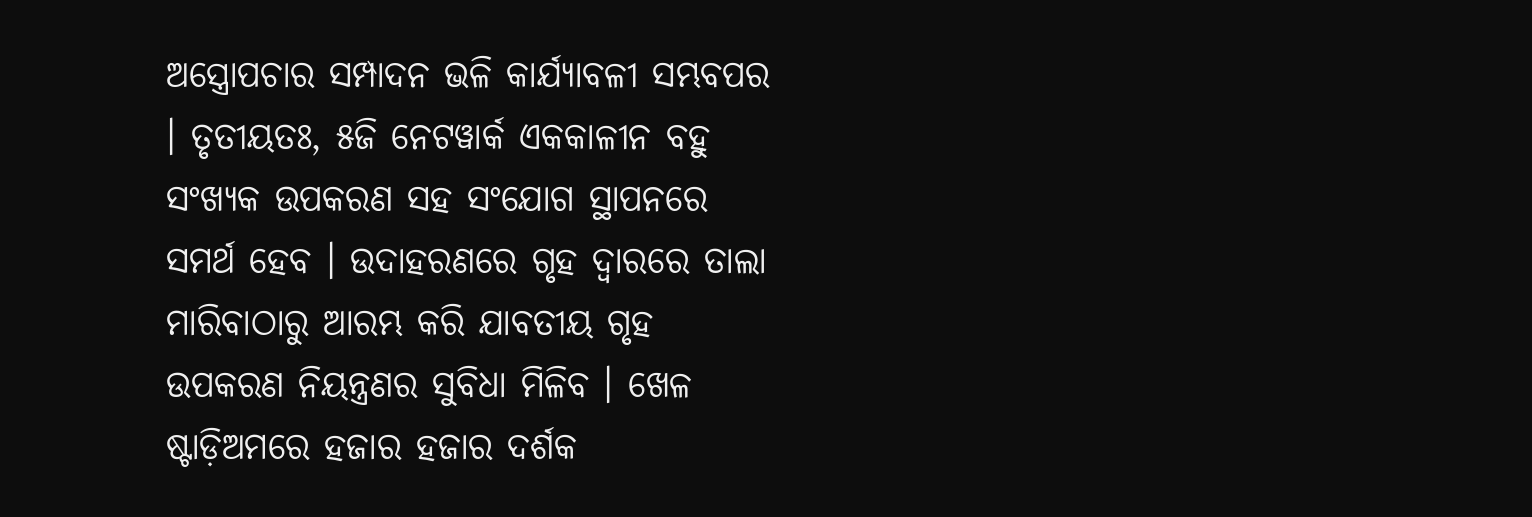ଅସ୍ତ୍ରୋପଚାର ସମ୍ପାଦନ ଭଳି କାର୍ଯ୍ୟାବଳୀ ସମ୍ଭବପର । ତୃତୀୟତଃ, ୫ଜି ନେଟୱାର୍କ ଏକକାଳୀନ ବହୁ ସଂଖ୍ୟକ ଉପକରଣ ସହ ସଂଯୋଗ ସ୍ଥାପନରେ ସମର୍ଥ ହେବ । ଉଦାହରଣରେ ଗୃହ ଦ୍ୱାରରେ ତାଲା ମାରିବାଠାରୁ ଆରମ୍ଭ କରି ଯାବତୀୟ ଗୃହ ଉପକରଣ ନିୟନ୍ତ୍ରଣର ସୁବିଧା ମିଳିବ । ଖେଳ ଷ୍ଟାଡ଼ିଅମରେ ହଜାର ହଜାର ଦର୍ଶକ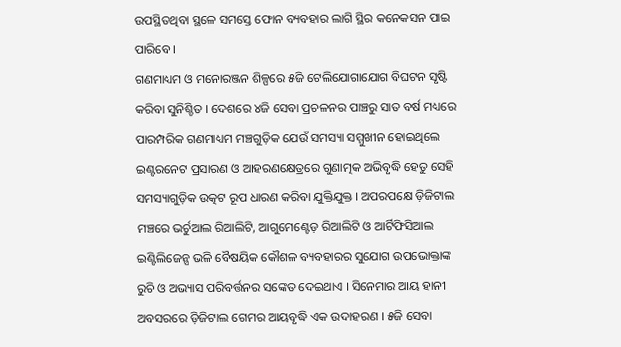ଉପସ୍ଥିତଥିବା ସ୍ଥଳେ ସମସ୍ତେ ଫୋନ ବ୍ୟବହାର ଲାଗି ସ୍ଥିର କନେକସନ ପାଇ ପାରିବେ ।
ଗଣମାଧ୍ୟମ ଓ ମନୋରଞ୍ଜନ ଶିଳ୍ପରେ ୫ଜି ଟେଲିଯୋଗାଯୋଗ ବିଘଟନ ସୃଷ୍ଟି କରିବା ସୁନିଶ୍ଚିତ । ଦେଶରେ ୪ଜି ସେବା ପ୍ରଚଳନର ପାଞ୍ଚରୁ ସାତ ବର୍ଷ ମଧ୍ୟରେ ପାରମ୍ପରିକ ଗଣମାଧ୍ୟମ ମଞ୍ଚଗୁଡ଼ିକ ଯେଉଁ ସମସ୍ୟା ସମ୍ମୁଖୀନ ହୋଇଥିଲେ ଇଣ୍ଟରନେଟ ପ୍ରସାରଣ ଓ ଆହରଣକ୍ଷେତ୍ରରେ ଗୁଣାତ୍ମକ ଅଭିବୃଦ୍ଧି ହେତୁ ସେହି ସମସ୍ୟାଗୁଡ଼ିକ ଉତ୍କଟ ରୂପ ଧାରଣ କରିବା ଯୁକ୍ତିଯୁକ୍ତ । ଅପରପକ୍ଷେ ଡ଼ିଜିଟାଲ ମଞ୍ଚରେ ଭର୍ଚୁଆଲ ରିଆଲିଟି, ଆଗୁମେଣ୍ଟେଡ଼ ରିଆଲିଟି ଓ ଆର୍ଟିଫିସିଆଲ ଇଣ୍ଟିଲିଜେନ୍ସ ଭଳି ବୈଷୟିକ କୌଶଳ ବ୍ୟବହାରର ସୁଯୋଗ ଉପଭୋକ୍ତାଙ୍କ ରୁଚି ଓ ଅଭ୍ୟାସ ପରିବର୍ତ୍ତନର ସଙ୍କେତ ଦେଇଥାଏ । ସିନେମାର ଆୟ ହାନୀ ଅବସରରେ ଡ଼ିଜିଟାଲ ଗେମର ଆୟବୃଦ୍ଧି ଏକ ଉଦାହରଣ । ୫ଜି ସେବା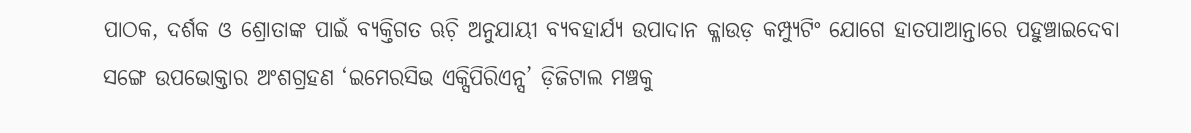ପାଠକ, ଦର୍ଶକ ଓ ଶ୍ରୋତାଙ୍କ ପାଇଁ ବ୍ୟକ୍ତିଗତ ଋଚ଼ି ଅନୁଯାୟୀ ବ୍ୟବହାର୍ଯ୍ୟ ଉପାଦାନ କ୍ଳାଉଡ଼ କମ୍ପ୍ୟୁଟିଂ ଯୋଗେ ହାତପାଆନ୍ତାରେ ପହୁଞ୍ଚାଇଦେବା ସଙ୍ଗେ ଉପଭୋକ୍ତାର ଅଂଶଗ୍ରହଣ ‘ଇମେରସିଭ ଏକ୍ସିପିରିଏନ୍ସ’ ଡ଼ିଜିଟାଲ ମଞ୍ଚକୁ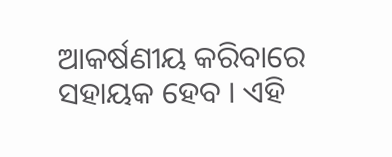ଆକର୍ଷଣୀୟ କରିବାରେ ସହାୟକ ହେବ । ଏହି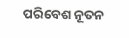ପରିବେଶ ନୂତନ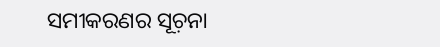ସମୀକରଣର ସୂଚ଼ନା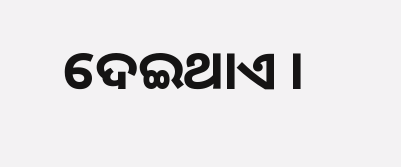ଦେଇଥାଏ ।